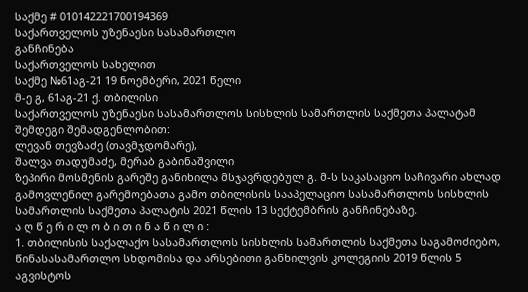საქმე # 010142221700194369
საქართველოს უზენაესი სასამართლო
განჩინება
საქართველოს სახელით
საქმე №61აგ-21 19 ნოემბერი, 2021 წელი
მ-ე გ, 61აგ-21 ქ. თბილისი
საქართველოს უზენაესი სასამართლოს სისხლის სამართლის საქმეთა პალატამ შემდეგი შემადგენლობით:
ლევან თევზაძე (თავმჯდომარე),
შალვა თადუმაძე, მერაბ გაბინაშვილი
ზეპირი მოსმენის გარეშე განიხილა მსჯავრდებულ გ. მ-ს საკასაციო საჩივარი ახლად გამოვლენილ გარემოებათა გამო თბილისის სააპელაციო სასამართლოს სისხლის სამართლის საქმეთა პალატის 2021 წლის 13 სექტემბრის განჩინებაზე.
ა ღ წ ე რ ი ლ ო ბ ი თ ი ნ ა წ ი ლ ი :
1. თბილისის საქალაქო სასამართლოს სისხლის სამართლის საქმეთა საგამოძიებო, წინასასამართლო სხდომისა და არსებითი განხილვის კოლეგიის 2019 წლის 5 აგვისტოს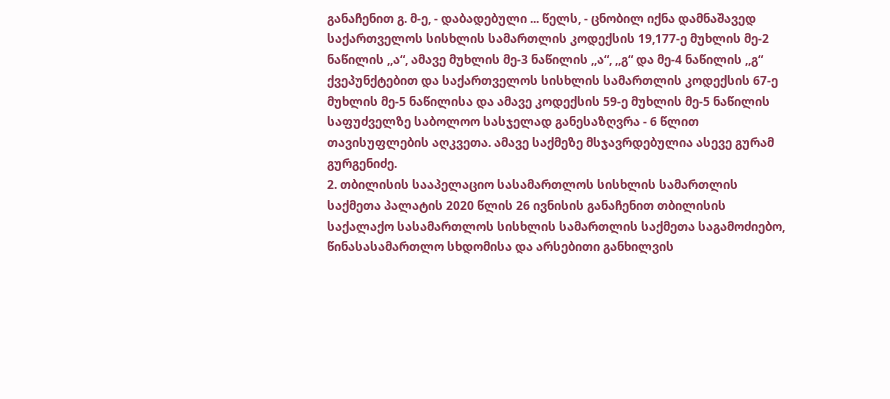განაჩენით გ. მ-ე, - დაბადებული ... წელს, - ცნობილ იქნა დამნაშავედ საქართველოს სისხლის სამართლის კოდექსის 19,177-ე მუხლის მე-2 ნაწილის ,,ა“, ამავე მუხლის მე-3 ნაწილის ,,ა“, ,,გ“ და მე-4 ნაწილის ,,გ“ ქვეპუნქტებით და საქართველოს სისხლის სამართლის კოდექსის 67-ე მუხლის მე-5 ნაწილისა და ამავე კოდექსის 59-ე მუხლის მე-5 ნაწილის საფუძველზე საბოლოო სასჯელად განესაზღვრა - 6 წლით თავისუფლების აღკვეთა. ამავე საქმეზე მსჯავრდებულია ასევე გურამ გურგენიძე.
2. თბილისის სააპელაციო სასამართლოს სისხლის სამართლის საქმეთა პალატის 2020 წლის 26 ივნისის განაჩენით თბილისის საქალაქო სასამართლოს სისხლის სამართლის საქმეთა საგამოძიებო, წინასასამართლო სხდომისა და არსებითი განხილვის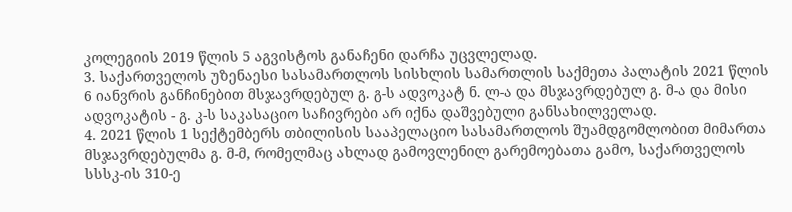კოლეგიის 2019 წლის 5 აგვისტოს განაჩენი დარჩა უცვლელად.
3. საქართველოს უზენაესი სასამართლოს სისხლის სამართლის საქმეთა პალატის 2021 წლის 6 იანვრის განჩინებით მსჯავრდებულ გ. გ-ს ადვოკატ ნ. ლ-ა და მსჯავრდებულ გ. მ-ა და მისი ადვოკატის - გ. კ-ს საკასაციო საჩივრები არ იქნა დაშვებული განსახილველად.
4. 2021 წლის 1 სექტემბერს თბილისის სააპელაციო სასამართლოს შუამდგომლობით მიმართა მსჯავრდებულმა გ. მ-მ, რომელმაც ახლად გამოვლენილ გარემოებათა გამო, საქართველოს სსსკ-ის 310-ე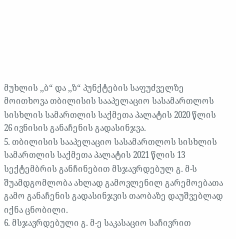მუხლის ,,ბ“ და ,,ზ“ პუნქტების საფუძველზე მოითხოვა თბილისის სააპელაციო სასამართლოს სისხლის სამართლის საქმეთა პალატის 2020 წლის 26 ივნისის განაჩენის გადასინჯვა.
5. თბილისის სააპელაციო სასამართლოს სისხლის სამართლის საქმეთა პალატის 2021 წლის 13 სექტემბრის განჩინებით მსჯავრდებულ გ. მ-ს შუამდგომლობა ახლად გამოვლენილ გარემოებათა გამო განაჩენის გადასინჯვის თაობაზე დაუშვებლად იქნა ცნობილი.
6. მსჯავრდებული გ. მ-ე საკასაციო საჩივრით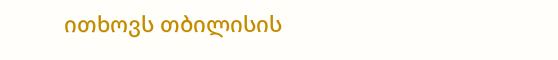ითხოვს თბილისის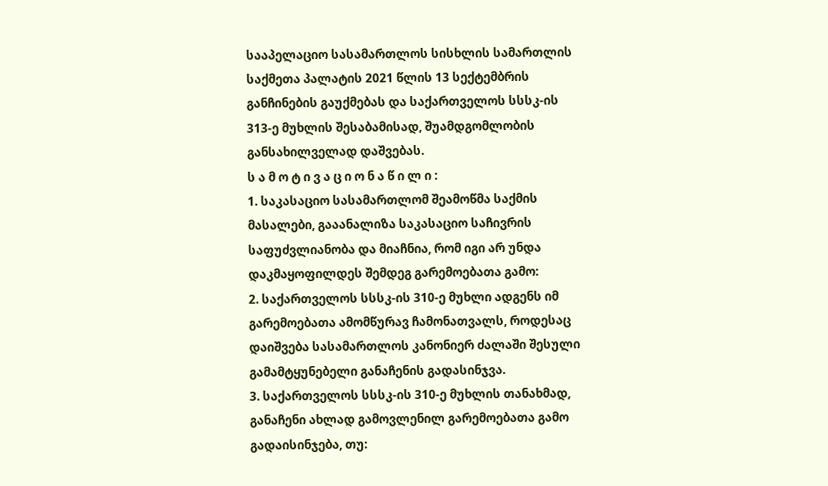სააპელაციო სასამართლოს სისხლის სამართლის საქმეთა პალატის 2021 წლის 13 სექტემბრის განჩინების გაუქმებას და საქართველოს სსსკ-ის 313-ე მუხლის შესაბამისად, შუამდგომლობის განსახილველად დაშვებას.
ს ა მ ო ტ ი ვ ა ც ი ო ნ ა წ ი ლ ი :
1. საკასაციო სასამართლომ შეამოწმა საქმის მასალები, გააანალიზა საკასაციო საჩივრის საფუძვლიანობა და მიაჩნია, რომ იგი არ უნდა დაკმაყოფილდეს შემდეგ გარემოებათა გამო:
2. საქართველოს სსსკ-ის 310-ე მუხლი ადგენს იმ გარემოებათა ამომწურავ ჩამონათვალს, როდესაც დაიშვება სასამართლოს კანონიერ ძალაში შესული გამამტყუნებელი განაჩენის გადასინჯვა.
3. საქართველოს სსსკ-ის 310-ე მუხლის თანახმად, განაჩენი ახლად გამოვლენილ გარემოებათა გამო გადაისინჯება, თუ: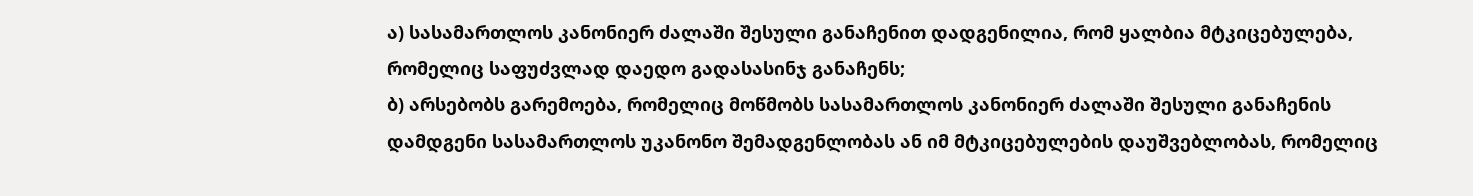ა) სასამართლოს კანონიერ ძალაში შესული განაჩენით დადგენილია, რომ ყალბია მტკიცებულება, რომელიც საფუძვლად დაედო გადასასინჯ განაჩენს;
ბ) არსებობს გარემოება, რომელიც მოწმობს სასამართლოს კანონიერ ძალაში შესული განაჩენის დამდგენი სასამართლოს უკანონო შემადგენლობას ან იმ მტკიცებულების დაუშვებლობას, რომელიც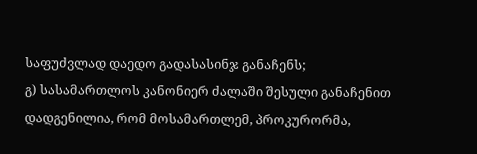საფუძვლად დაედო გადასასინჯ განაჩენს;
გ) სასამართლოს კანონიერ ძალაში შესული განაჩენით დადგენილია, რომ მოსამართლემ, პროკურორმა,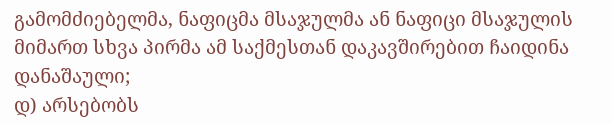გამომძიებელმა, ნაფიცმა მსაჯულმა ან ნაფიცი მსაჯულის მიმართ სხვა პირმა ამ საქმესთან დაკავშირებით ჩაიდინა დანაშაული;
დ) არსებობს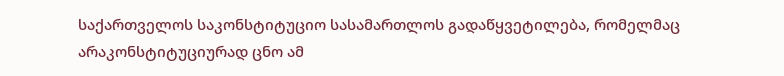საქართველოს საკონსტიტუციო სასამართლოს გადაწყვეტილება, რომელმაც არაკონსტიტუციურად ცნო ამ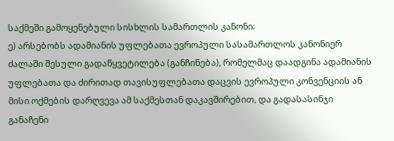საქმეში გამოყენებული სისხლის სამართლის კანონი;
ე) არსებობს ადამიანის უფლებათა ევროპული სასამართლოს კანონიერ ძალაში შესული გადაწყვეტილება (განჩინება), რომელმაც დაადგინა ადამიანის უფლებათა და ძირითად თავისუფლებათა დაცვის ევროპული კონვენციის ან მისი ოქმების დარღვევა ამ საქმესთან დაკავშირებით, და გადასასინჯი განაჩენი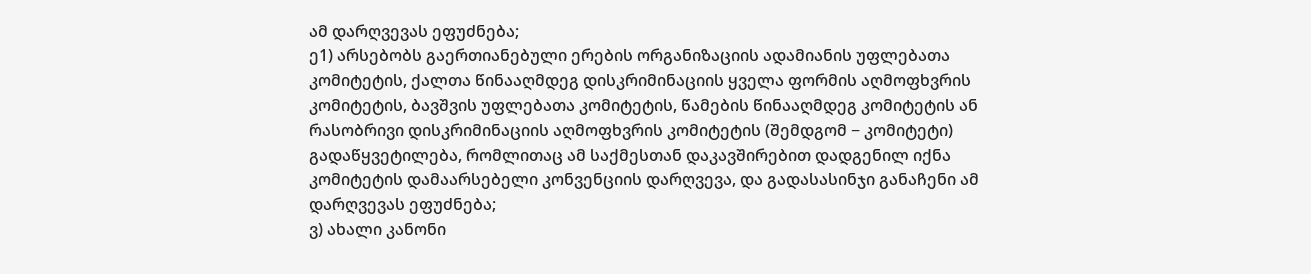ამ დარღვევას ეფუძნება;
ე1) არსებობს გაერთიანებული ერების ორგანიზაციის ადამიანის უფლებათა კომიტეტის, ქალთა წინააღმდეგ დისკრიმინაციის ყველა ფორმის აღმოფხვრის კომიტეტის, ბავშვის უფლებათა კომიტეტის, წამების წინააღმდეგ კომიტეტის ან რასობრივი დისკრიმინაციის აღმოფხვრის კომიტეტის (შემდგომ − კომიტეტი) გადაწყვეტილება, რომლითაც ამ საქმესთან დაკავშირებით დადგენილ იქნა კომიტეტის დამაარსებელი კონვენციის დარღვევა, და გადასასინჯი განაჩენი ამ დარღვევას ეფუძნება;
ვ) ახალი კანონი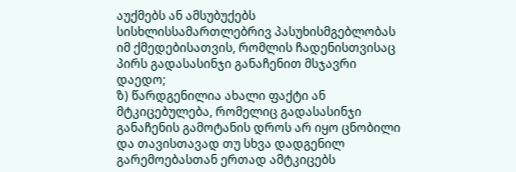აუქმებს ან ამსუბუქებს სისხლისსამართლებრივ პასუხისმგებლობას იმ ქმედებისათვის, რომლის ჩადენისთვისაც პირს გადასასინჯი განაჩენით მსჯავრი დაედო;
ზ) წარდგენილია ახალი ფაქტი ან მტკიცებულება, რომელიც გადასასინჯი განაჩენის გამოტანის დროს არ იყო ცნობილი და თავისთავად თუ სხვა დადგენილ გარემოებასთან ერთად ამტკიცებს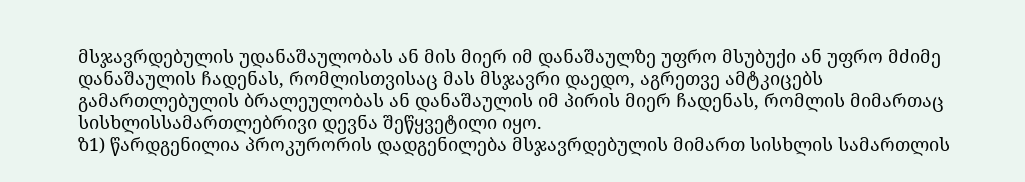მსჯავრდებულის უდანაშაულობას ან მის მიერ იმ დანაშაულზე უფრო მსუბუქი ან უფრო მძიმე დანაშაულის ჩადენას, რომლისთვისაც მას მსჯავრი დაედო, აგრეთვე ამტკიცებს გამართლებულის ბრალეულობას ან დანაშაულის იმ პირის მიერ ჩადენას, რომლის მიმართაც სისხლისსამართლებრივი დევნა შეწყვეტილი იყო.
ზ1) წარდგენილია პროკურორის დადგენილება მსჯავრდებულის მიმართ სისხლის სამართლის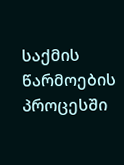საქმის წარმოების პროცესში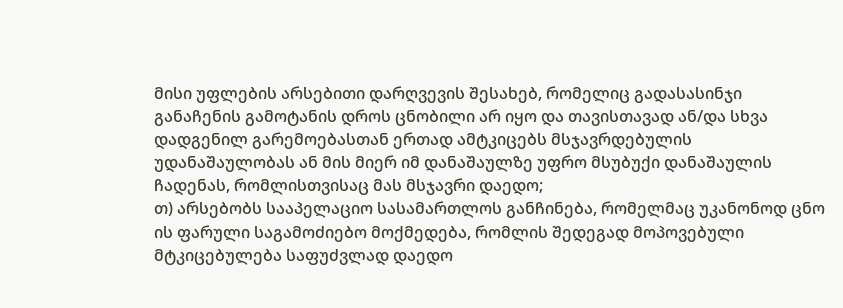მისი უფლების არსებითი დარღვევის შესახებ, რომელიც გადასასინჯი განაჩენის გამოტანის დროს ცნობილი არ იყო და თავისთავად ან/და სხვა დადგენილ გარემოებასთან ერთად ამტკიცებს მსჯავრდებულის უდანაშაულობას ან მის მიერ იმ დანაშაულზე უფრო მსუბუქი დანაშაულის ჩადენას, რომლისთვისაც მას მსჯავრი დაედო;
თ) არსებობს სააპელაციო სასამართლოს განჩინება, რომელმაც უკანონოდ ცნო ის ფარული საგამოძიებო მოქმედება, რომლის შედეგად მოპოვებული მტკიცებულება საფუძვლად დაედო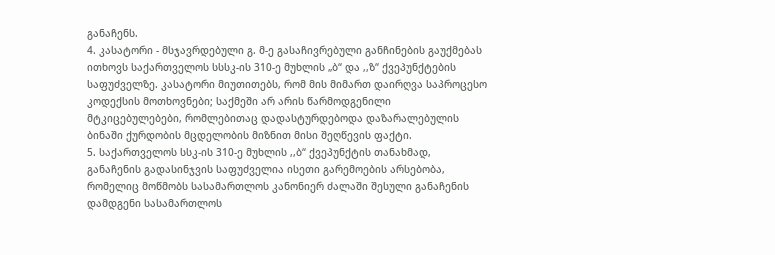განაჩენს.
4. კასატორი - მსჯავრდებული გ. მ-ე გასაჩივრებული განჩინების გაუქმებას ითხოვს საქართველოს სსსკ-ის 310-ე მუხლის „ბ“ და ,,ზ“ ქვეპუნქტების საფუძველზე. კასატორი მიუთითებს, რომ მის მიმართ დაირღვა საპროცესო კოდექსის მოთხოვნები; საქმეში არ არის წარმოდგენილი მტკიცებულებები, რომლებითაც დადასტურდებოდა დაზარალებულის ბინაში ქურდობის მცდელობის მიზნით მისი შეღწევის ფაქტი.
5. საქართველოს სსკ-ის 310-ე მუხლის ,,ბ“ ქვეპუნქტის თანახმად, განაჩენის გადასინჯვის საფუძველია ისეთი გარემოების არსებობა, რომელიც მოწმობს სასამართლოს კანონიერ ძალაში შესული განაჩენის დამდგენი სასამართლოს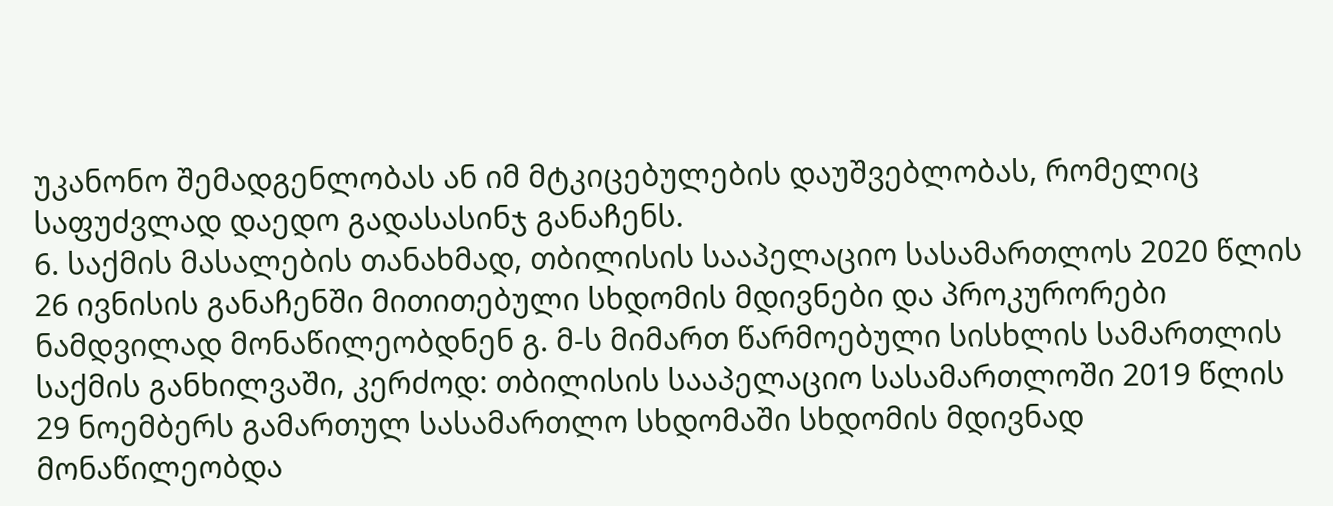უკანონო შემადგენლობას ან იმ მტკიცებულების დაუშვებლობას, რომელიც საფუძვლად დაედო გადასასინჯ განაჩენს.
6. საქმის მასალების თანახმად, თბილისის სააპელაციო სასამართლოს 2020 წლის 26 ივნისის განაჩენში მითითებული სხდომის მდივნები და პროკურორები ნამდვილად მონაწილეობდნენ გ. მ-ს მიმართ წარმოებული სისხლის სამართლის საქმის განხილვაში, კერძოდ: თბილისის სააპელაციო სასამართლოში 2019 წლის 29 ნოემბერს გამართულ სასამართლო სხდომაში სხდომის მდივნად მონაწილეობდა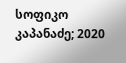სოფიკო კაპანაძე; 2020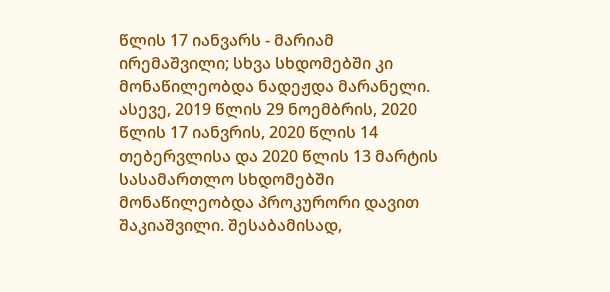წლის 17 იანვარს - მარიამ ირემაშვილი; სხვა სხდომებში კი მონაწილეობდა ნადეჟდა მარანელი. ასევე, 2019 წლის 29 ნოემბრის, 2020 წლის 17 იანვრის, 2020 წლის 14 თებერვლისა და 2020 წლის 13 მარტის სასამართლო სხდომებში მონაწილეობდა პროკურორი დავით შაკიაშვილი. შესაბამისად,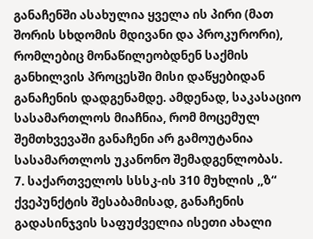განაჩენში ასახულია ყველა ის პირი (მათ შორის სხდომის მდივანი და პროკურორი), რომლებიც მონაწილეობდნენ საქმის განხილვის პროცესში მისი დაწყებიდან განაჩენის დადგენამდე. ამდენად, საკასაციო სასამართლოს მიაჩნია, რომ მოცემულ შემთხვევაში განაჩენი არ გამოუტანია სასამართლოს უკანონო შემადგენლობას.
7. საქართველოს სსსკ-ის 310 მუხლის ,,ზ“ ქვეპუნქტის შესაბამისად, განაჩენის გადასინჯვის საფუძველია ისეთი ახალი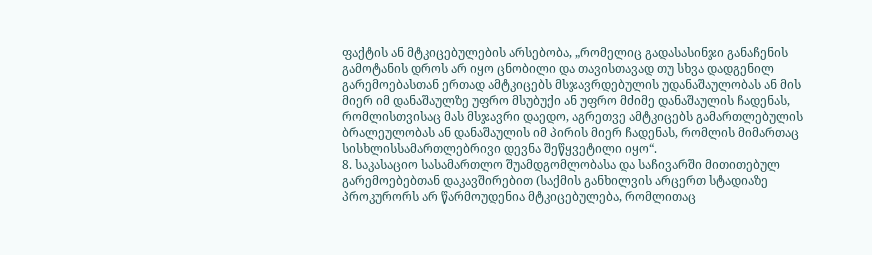ფაქტის ან მტკიცებულების არსებობა, „რომელიც გადასასინჯი განაჩენის გამოტანის დროს არ იყო ცნობილი და თავისთავად თუ სხვა დადგენილ გარემოებასთან ერთად ამტკიცებს მსჯავრდებულის უდანაშაულობას ან მის მიერ იმ დანაშაულზე უფრო მსუბუქი ან უფრო მძიმე დანაშაულის ჩადენას, რომლისთვისაც მას მსჯავრი დაედო, აგრეთვე ამტკიცებს გამართლებულის ბრალეულობას ან დანაშაულის იმ პირის მიერ ჩადენას, რომლის მიმართაც სისხლისსამართლებრივი დევნა შეწყვეტილი იყო“.
8. საკასაციო სასამართლო შუამდგომლობასა და საჩივარში მითითებულ გარემოებებთან დაკავშირებით (საქმის განხილვის არცერთ სტადიაზე პროკურორს არ წარმოუდენია მტკიცებულება, რომლითაც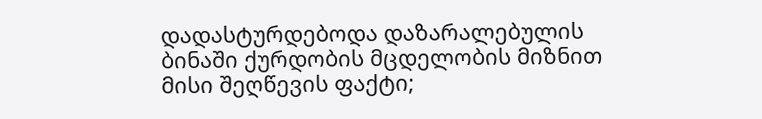დადასტურდებოდა დაზარალებულის ბინაში ქურდობის მცდელობის მიზნით მისი შეღწევის ფაქტი;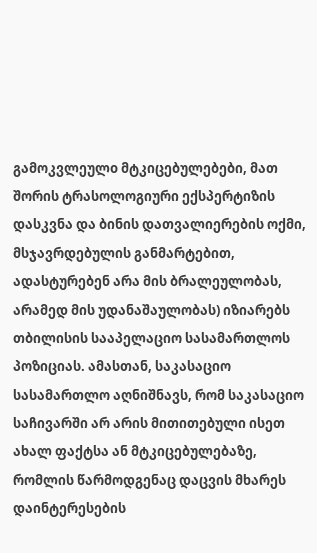გამოკვლეულo მტკიცებულებები, მათ შორის ტრასოლოგიური ექსპერტიზის დასკვნა და ბინის დათვალიერების ოქმი, მსჯავრდებულის განმარტებით, ადასტურებენ არა მის ბრალეულობას, არამედ მის უდანაშაულობას) იზიარებს თბილისის სააპელაციო სასამართლოს პოზიციას. ამასთან, საკასაციო სასამართლო აღნიშნავს, რომ საკასაციო საჩივარში არ არის მითითებული ისეთ ახალ ფაქტსა ან მტკიცებულებაზე, რომლის წარმოდგენაც დაცვის მხარეს დაინტერესების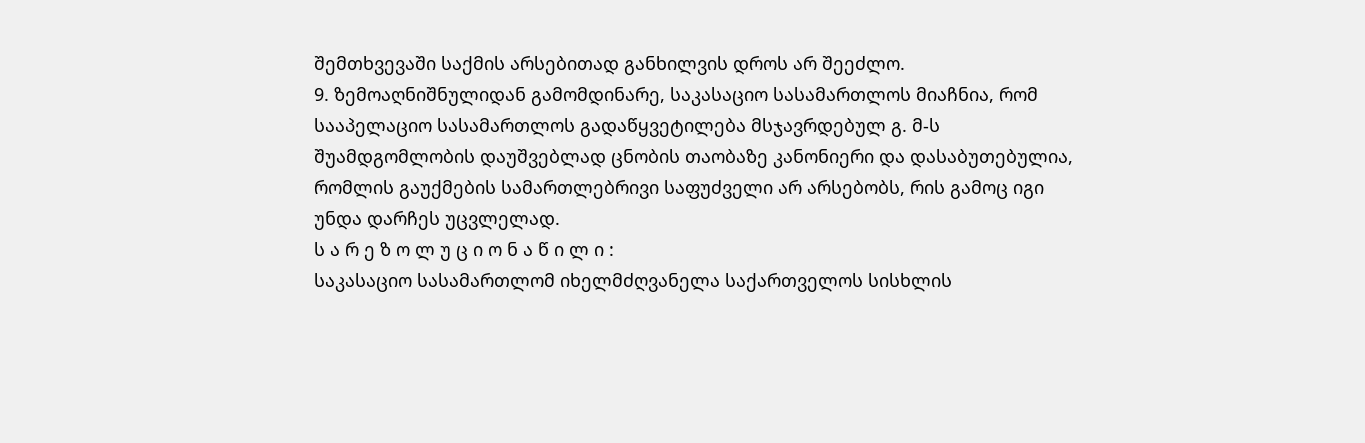შემთხვევაში საქმის არსებითად განხილვის დროს არ შეეძლო.
9. ზემოაღნიშნულიდან გამომდინარე, საკასაციო სასამართლოს მიაჩნია, რომ სააპელაციო სასამართლოს გადაწყვეტილება მსჯავრდებულ გ. მ-ს შუამდგომლობის დაუშვებლად ცნობის თაობაზე კანონიერი და დასაბუთებულია, რომლის გაუქმების სამართლებრივი საფუძველი არ არსებობს, რის გამოც იგი უნდა დარჩეს უცვლელად.
ს ა რ ე ზ ო ლ უ ც ი ო ნ ა წ ი ლ ი :
საკასაციო სასამართლომ იხელმძღვანელა საქართველოს სისხლის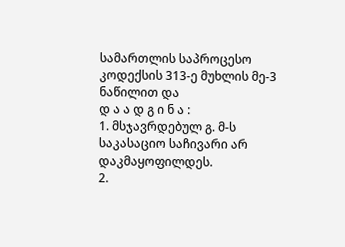სამართლის საპროცესო კოდექსის 313-ე მუხლის მე-3 ნაწილით და
დ ა ა დ გ ი ნ ა :
1. მსჯავრდებულ გ. მ-ს საკასაციო საჩივარი არ დაკმაყოფილდეს.
2.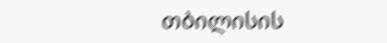თბილისის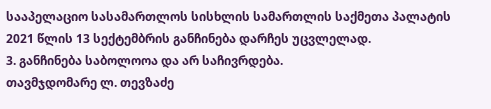სააპელაციო სასამართლოს სისხლის სამართლის საქმეთა პალატის 2021 წლის 13 სექტემბრის განჩინება დარჩეს უცვლელად.
3. განჩინება საბოლოოა და არ საჩივრდება.
თავმჯდომარე ლ. თევზაძე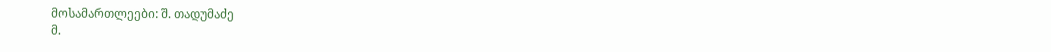მოსამართლეები: შ. თადუმაძე
მ.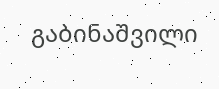გაბინაშვილი